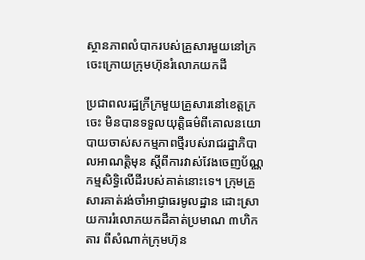ស្ថានភាពលំបាករបស់គ្រួសារមួយនៅក្រចេះក្រោយក្រុមហ៊ុនរំលោភយកដី

ប្រជាពលរដ្ឋក្រីក្រមួយគ្រួសារនៅខេត្តក្រចេះ មិនបានទទួលយុត្តិធម៌ពីគោលនយោបាយចាស់សកម្មភាពថ្មីរបស់រាជរដ្ឋាភិបាលអាណត្តិមុន ស្ដីពីការវាស់វែងចេញប័ណ្ណកម្មសិទ្ធិលើដីរបស់គាត់នោះទេ។ ក្រុមគ្រួសារគាត់រង់ចាំអាជ្ញាធរមូលដ្ឋាន ដោះស្រាយការរំលោភយកដីគាត់ប្រមាណ ៣ហិកតារ ពីសំណាក់ក្រុមហ៊ុន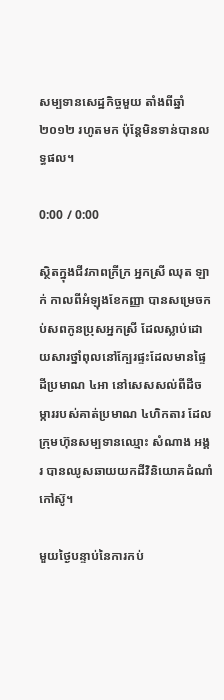សម្បទានសេដ្ឋកិច្ចមួយ តាំងពីឆ្នាំ២០១២ រហូតមក ប៉ុន្តែមិនទាន់បានលទ្ធផល។

0:00 / 0:00

ស្ថិតក្នុងជីវភាពក្រីក្រ អ្នកស្រី ឈុត ឡាក់ កាលពីអំឡុងខែកញ្ញា បានសម្រេចកប់សពកូនប្រុសអ្នកស្រី ដែលស្លាប់ដោយសារថ្នាំពុលនៅក្បែរផ្ទះដែលមានផ្ទៃដីប្រមាណ ៤អា នៅសេសសល់ពីដីចម្ការរបស់គាត់ប្រមាណ ៤ហិកតារ ដែលក្រុមហ៊ុនសម្បទានឈ្មោះ សំណាង អង្គរ បានឈូសឆាយយកដីវិនិយោគដំណាំកៅស៊ូ។

មួយថ្ងៃបន្ទាប់នៃការកប់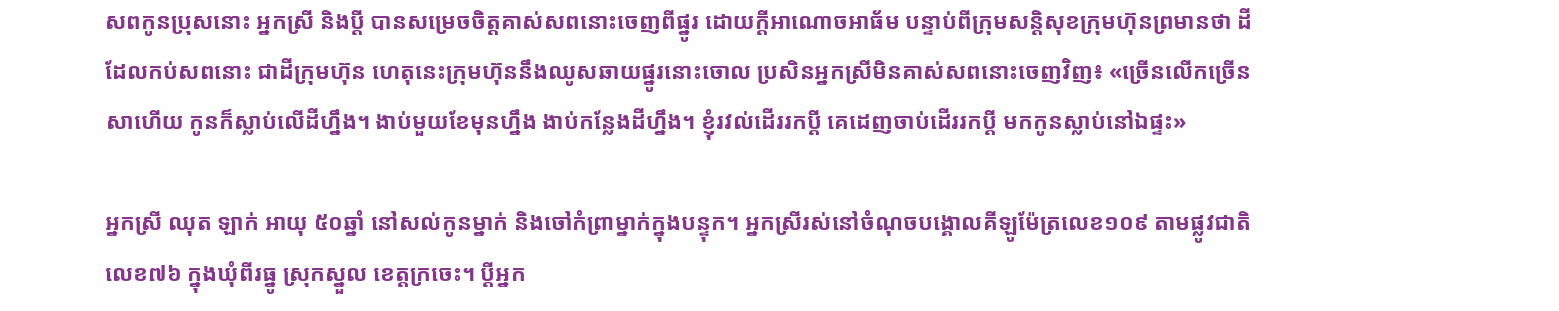សពកូនប្រុសនោះ អ្នកស្រី និងប្ដី បានសម្រេចចិត្តគាស់សពនោះចេញពីផ្នូរ ដោយក្តីអាណោចអាធ័ម បន្ទាប់ពីក្រុមសន្តិសុខក្រុមហ៊ុនព្រមានថា ដីដែលកប់សពនោះ ជាដីក្រុមហ៊ុន ហេតុនេះក្រុមហ៊ុននឹងឈូសឆាយផ្នូរនោះចោល ប្រសិនអ្នកស្រីមិនគាស់សពនោះចេញវិញ៖ «ច្រើនលើកច្រើនសាហើយ កូនក៏ស្លាប់លើដីហ្នឹង។ ងាប់មួយខែមុនហ្នឹង ងាប់កន្លែងដីហ្នឹង។ ខ្ញុំរវល់ដើររកប្ដី គេដេញចាប់ដើររកប្ដី មកកូនស្លាប់នៅឯផ្ទះ»

អ្នកស្រី ឈុត ឡាក់ អាយុ ៥០ឆ្នាំ នៅសល់កូនម្នាក់ និងចៅកំព្រាម្នាក់ក្នុងបន្ទុក។ អ្នកស្រីរស់នៅចំណុចបង្គោលគីឡូម៉ែត្រលេខ១០៩ តាមផ្លូវជាតិលេខ៧៦ ក្នុងឃុំពីរធ្នូ ស្រុកស្នួល ខេត្តក្រចេះ។ ប្ដីអ្នក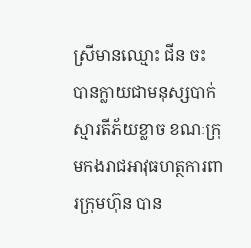ស្រីមានឈ្មោះ ជីន ចះ បានក្លាយជាមនុស្សបាក់ស្មារតីភ័យខ្លាច ខណៈក្រុមកងរាជអាវុធហត្ថការពារក្រុមហ៊ុន បាន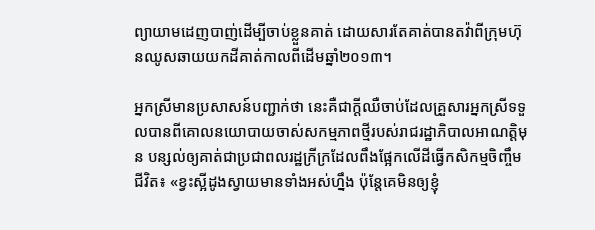ព្យាយាមដេញបាញ់ដើម្បីចាប់ខ្លួនគាត់ ដោយសារតែគាត់បានតវ៉ាពីក្រុមហ៊ុនឈូសឆាយយកដីគាត់កាលពីដើមឆ្នាំ២០១៣។

អ្នកស្រីមានប្រសាសន៍បញ្ជាក់ថា នេះគឺជាក្តីឈឺចាប់ដែលគ្រួសារអ្នកស្រីទទួលបានពីគោលនយោបាយចាស់សកម្មភាពថ្មីរបស់រាជរដ្ឋាភិបាលអាណត្តិមុន បន្សល់ឲ្យគាត់ជាប្រជាពលរដ្ឋក្រីក្រដែលពឹងផ្អែកលើដីធ្វើកសិកម្មចិញ្ចឹមជីវិត៖ «ខ្វះស្អីដូងស្វាយមានទាំងអស់ហ្នឹង ប៉ុន្តែគេមិនឲ្យខ្ញុំ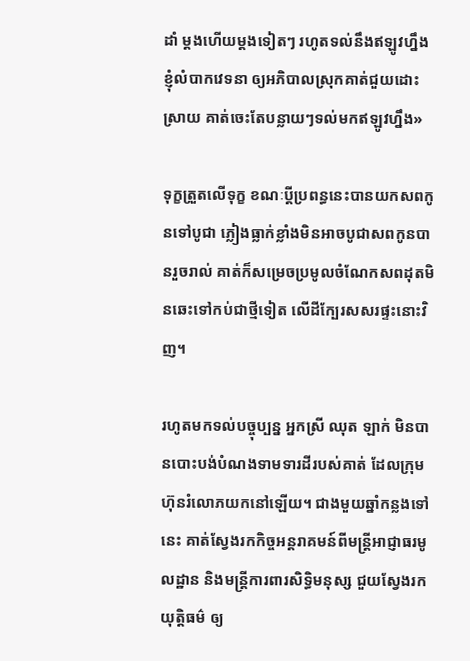ដាំ ម្តងហើយម្តងទៀតៗ រហូតទល់នឹងឥឡូវហ្នឹង ខ្ញុំលំបាកវេទនា ឲ្យអភិបាលស្រុកគាត់ជួយដោះស្រាយ គាត់ចេះតែបន្លាយៗទល់មកឥឡូវហ្នឹង»

ទុក្ខត្រួតលើទុក្ខ ខណៈប្ដីប្រពន្ធនេះបានយកសពកូនទៅបូជា ភ្លៀងធ្លាក់ខ្លាំងមិនអាចបូជាសពកូនបានរួចរាល់ គាត់ក៏សម្រេចប្រមូលចំណែកសពដុតមិនឆេះទៅកប់ជាថ្មីទៀត លើដីក្បែរសសរផ្ទះនោះវិញ។

រហូតមកទល់បច្ចុប្បន្ន អ្នកស្រី ឈុត ឡាក់ មិនបានបោះបង់បំណងទាមទារដីរបស់គាត់ ដែលក្រុមហ៊ុនរំលោភយកនៅឡើយ។ ជាងមួយឆ្នាំកន្លងទៅនេះ គាត់ស្វែងរកកិច្ចអន្តរាគមន៍ពីមន្ត្រីអាជ្ញាធរមូលដ្ឋាន និងមន្ត្រីការពារសិទ្ធិមនុស្ស ជួយស្វែងរកយុត្តិធម៌ ឲ្យ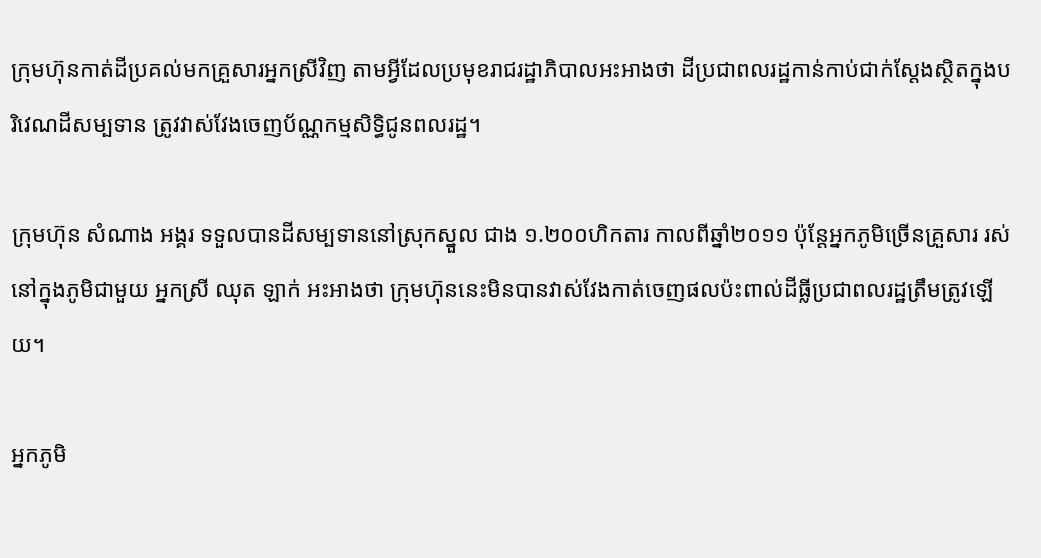ក្រុមហ៊ុនកាត់ដីប្រគល់មកគ្រួសារអ្នកស្រីវិញ តាមអ្វីដែលប្រមុខរាជរដ្ឋាភិបាលអះអាងថា ដីប្រជាពលរដ្ឋកាន់កាប់ជាក់ស្តែងស្ថិតក្នុងបរិវេណដីសម្បទាន ត្រូវវាស់វែងចេញប័ណ្ណកម្មសិទ្ធិជូនពលរដ្ឋ។

ក្រុមហ៊ុន សំណាង អង្គរ ទទួលបានដីសម្បទាននៅស្រុកស្នួល ជាង ១.២០០ហិកតារ កាលពីឆ្នាំ២០១១ ប៉ុន្តែអ្នកភូមិច្រើនគ្រួសារ រស់នៅក្នុងភូមិជាមួយ អ្នកស្រី ឈុត ឡាក់ អះអាងថា ក្រុមហ៊ុននេះមិនបានវាស់វែងកាត់ចេញផលប៉ះពាល់ដីធ្លីប្រជាពលរដ្ឋត្រឹមត្រូវឡើយ។

អ្នកភូមិ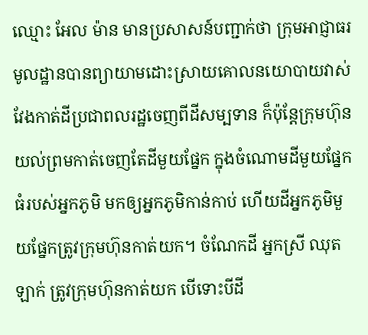ឈ្មោះ អែល ម៉ាន មានប្រសាសន៍បញ្ជាក់ថា ក្រុមអាជ្ញាធរមូលដ្ឋានបានព្យាយាមដោះស្រាយគោលនយោបាយវាស់វែងកាត់ដីប្រជាពលរដ្ឋចេញពីដីសម្បទាន ក៏ប៉ុន្តែក្រុមហ៊ុនយល់ព្រមកាត់ចេញតែដីមួយផ្នែក ក្នុងចំណោមដីមួយផ្នែកធំរបស់អ្នកភូមិ មកឲ្យអ្នកភូមិកាន់កាប់ ហើយដីអ្នកភូមិមួយផ្នែកត្រូវក្រុមហ៊ុនកាត់យក។ ចំណែកដី អ្នកស្រី ឈុត ឡាក់ ត្រូវក្រុមហ៊ុនកាត់យក បើទោះបីដី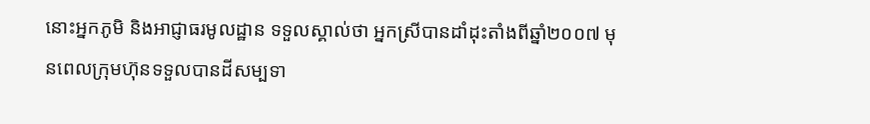នោះអ្នកភូមិ និងអាជ្ញាធរមូលដ្ឋាន ទទួលស្គាល់ថា អ្នកស្រីបានដាំដុះតាំងពីឆ្នាំ២០០៧ មុនពេលក្រុមហ៊ុនទទួលបានដីសម្បទា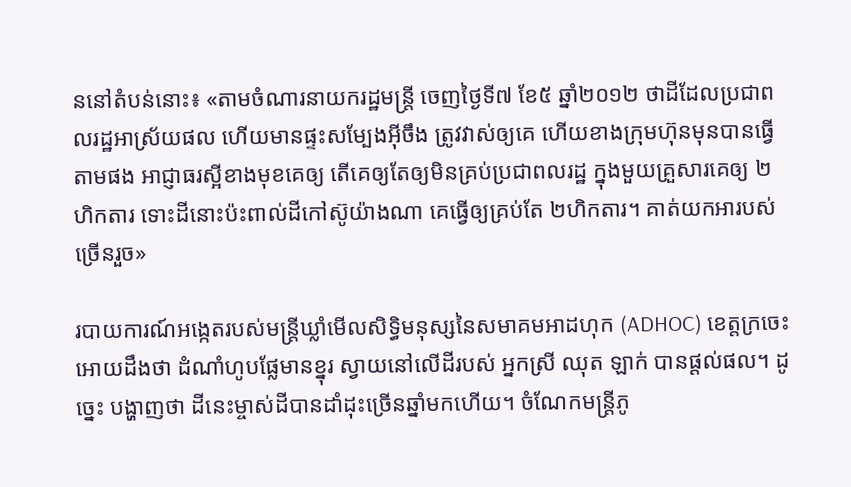ននៅតំបន់នោះ៖ «តាមចំណារនាយករដ្ឋមន្ត្រី ចេញថ្ងៃទី៧ ខែ៥ ឆ្នាំ២០១២ ថាដីដែលប្រជាពលរដ្ឋអាស្រ័យផល ហើយមានផ្ទះសម្បែងអ៊ីចឹង ត្រូវវាស់ឲ្យគេ ហើយខាងក្រុមហ៊ុនមុនបានធ្វើតាមផង អាជ្ញាធរស្អីខាងមុខគេឲ្យ តើគេឲ្យតែឲ្យមិនគ្រប់ប្រជាពលរដ្ឋ ក្នុងមួយគ្រួសារគេឲ្យ ២ហិកតារ ទោះដីនោះប៉ះពាល់ដីកៅស៊ូយ៉ាងណា គេធ្វើឲ្យគ្រប់តែ ២ហិកតារ។ គាត់យកអារបស់ច្រើនរួច»

របាយការណ៍អង្កេតរបស់មន្ត្រីឃ្លាំមើលសិទ្ធិមនុស្សនៃសមាគមអាដហុក (ADHOC) ខេត្តក្រចេះ អោយដឹងថា ដំណាំហូបផ្លែមានខ្នុរ ស្វាយនៅលើដីរបស់ អ្នកស្រី ឈុត ឡាក់ បានផ្តល់ផល។ ដូច្នេះ បង្ហាញថា ដីនេះម្ចាស់ដីបានដាំដុះច្រើនឆ្នាំមកហើយ។ ចំណែកមន្ត្រីភូ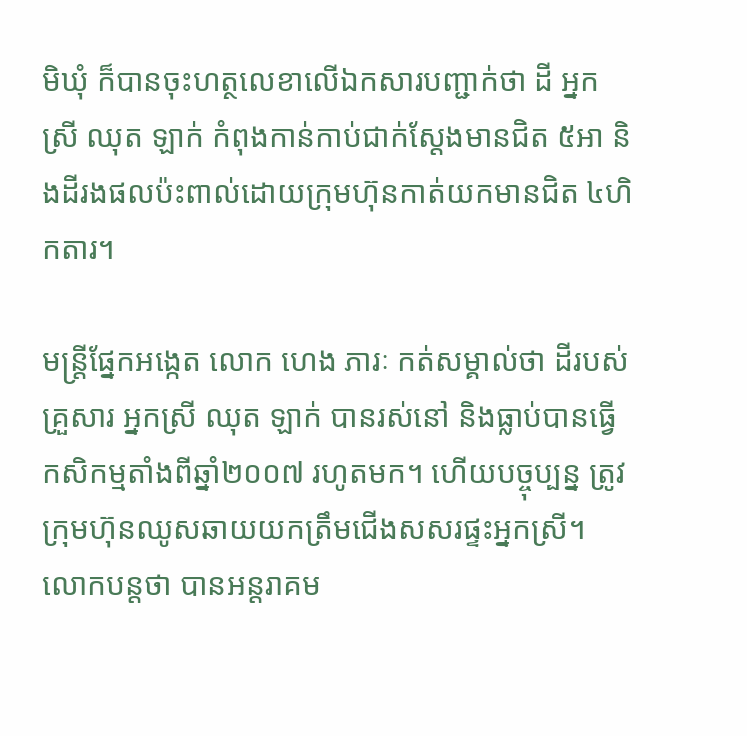មិឃុំ ក៏បានចុះហត្ថលេខាលើឯកសារបញ្ជាក់ថា ដី អ្នកស្រី ឈុត ឡាក់ កំពុងកាន់កាប់ជាក់ស្តែងមានជិត ៥អា និងដីរងផលប៉ះពាល់ដោយក្រុមហ៊ុនកាត់យកមានជិត ៤ហិកតារ។

មន្ត្រីផ្នែកអង្កេត លោក ហេង ភារៈ កត់សម្គាល់ថា ដីរបស់គ្រួសារ អ្នកស្រី ឈុត ឡាក់ បានរស់នៅ និងធ្លាប់បានធ្វើកសិកម្មតាំងពីឆ្នាំ២០០៧ រហូតមក។ ហើយបច្ចុប្បន្ន ត្រូវក្រុមហ៊ុនឈូសឆាយយកត្រឹមជើងសសរផ្ទះអ្នកស្រី។ លោកបន្តថា បានអន្តរាគម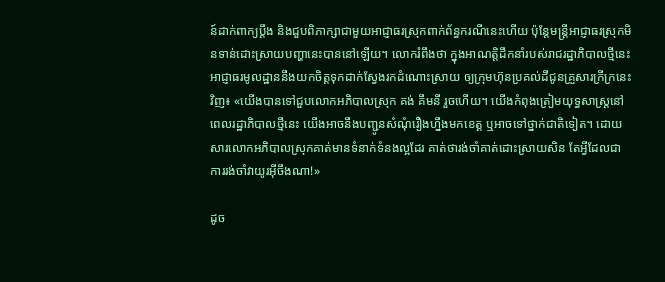ន៍ដាក់ពាក្យប្ដឹង និងជួបពិភាក្សាជាមួយអាជ្ញាធរស្រុកពាក់ព័ន្ធករណីនេះហើយ ប៉ុន្តែមន្ត្រីអាជ្ញាធរស្រុកមិនទាន់ដោះស្រាយបញ្ហានេះបាននៅឡើយ។ លោករំពឹងថា ក្នុងអាណត្តិដឹកនាំរបស់រាជរដ្ឋាភិបាលថ្មីនេះ អាជ្ញាធរមូលដ្ឋាននឹងយកចិត្តទុកដាក់ស្វែងរកដំណោះស្រាយ ឲ្យក្រុមហ៊ុនប្រគល់ដីជូនគ្រួសារក្រីក្រនេះវិញ៖ «យើងបានទៅជួបលោកអភិបាលស្រុក គង់ គឹមនី រួចហើយ។ យើងកំពុងត្រៀមយុទ្ធសាស្ត្រនៅពេលរដ្ឋាភិបាលថ្មីនេះ យើងអាចនឹងបញ្ជូនសំណុំរឿងហ្នឹងមកខេត្ត ឬអាចទៅថ្នាក់ជាតិទៀត។ ដោយសារលោកអភិបាលស្រុកគាត់មានទំនាក់ទំនងល្អដែរ គាត់ថារង់ចាំគាត់ដោះស្រាយសិន តែអ្វីដែលជាការរង់ចាំវាយូរអ៊ីចឹងណា!»

ដូច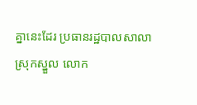គ្នានេះដែរ ប្រធានរដ្ឋបាលសាលាស្រុកស្នួល លោក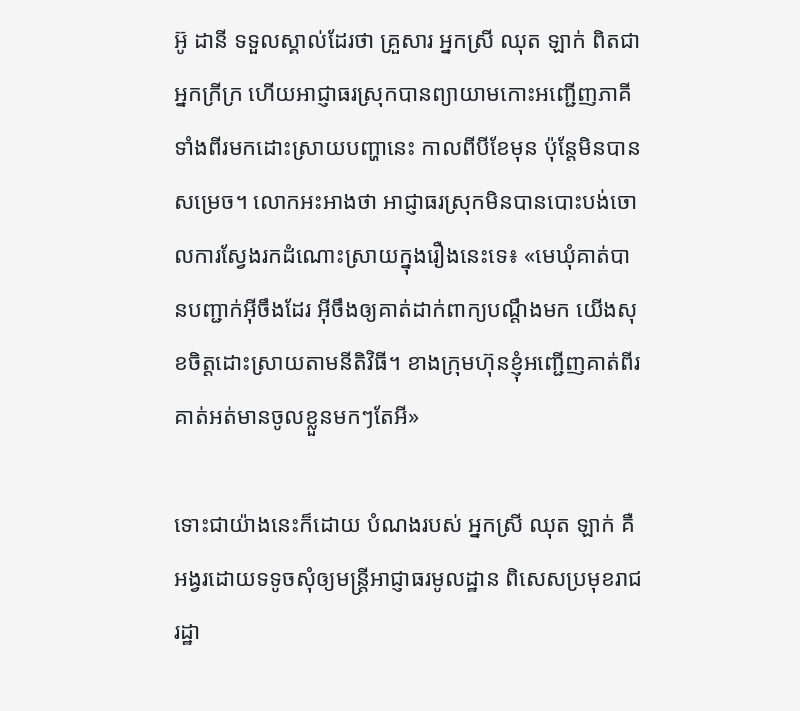អ៊ូ ដានី ទទួលស្គាល់ដែរថា គ្រួសារ អ្នកស្រី ឈុត ឡាក់ ពិតជាអ្នកក្រីក្រ ហើយអាជ្ញាធរស្រុកបានព្យាយាមកោះអញ្ជើញភាគីទាំងពីរមកដោះស្រាយបញ្ហានេះ កាលពីបីខែមុន ប៉ុន្តែមិនបានសម្រេច។ លោកអះអាងថា អាជ្ញាធរស្រុកមិនបានបោះបង់ចោលការស្វែងរកដំណោះស្រាយក្នុងរឿងនេះទេ៖ «មេឃុំគាត់បានបញ្ជាក់អ៊ីចឹងដែរ អ៊ីចឹងឲ្យគាត់ដាក់ពាក្យបណ្ដឹងមក យើងសុខចិត្តដោះស្រាយតាមនីតិវិធី។ ខាងក្រុមហ៊ុនខ្ញុំអញ្ជើញគាត់ពីរ គាត់អត់មានចូលខ្លួនមកៗតែអី»

ទោះជាយ៉ាងនេះក៏ដោយ បំណងរបស់ អ្នកស្រី ឈុត ឡាក់ គឺអង្វរដោយទទូចសុំឲ្យមន្ត្រីអាជ្ញាធរមូលដ្ឋាន ពិសេសប្រមុខរាជរដ្ឋា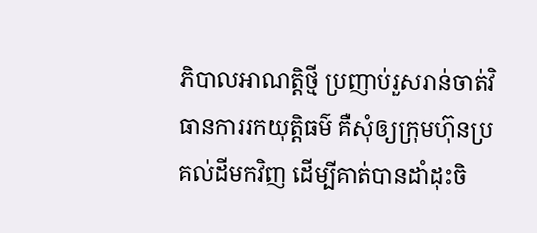ភិបាលអាណត្តិថ្មី ប្រញាប់រួសរាន់ចាត់វិធានការរកយុត្តិធម៌ គឺសុំឲ្យក្រុមហ៊ុនប្រគល់ដីមកវិញ ដើម្បីគាត់បានដាំដុះចិ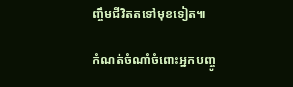ញ្ចឹមជីវិតតទៅមុខទៀត៕

កំណត់ចំណាំចំពោះអ្នកបញ្ចូ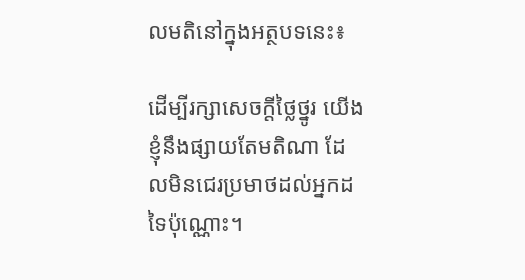លមតិនៅក្នុងអត្ថបទនេះ៖

ដើម្បីរក្សាសេចក្ដីថ្លៃថ្នូរ យើងខ្ញុំនឹងផ្សាយតែមតិណា ដែលមិនជេរប្រមាថដល់អ្នកដទៃប៉ុណ្ណោះ។